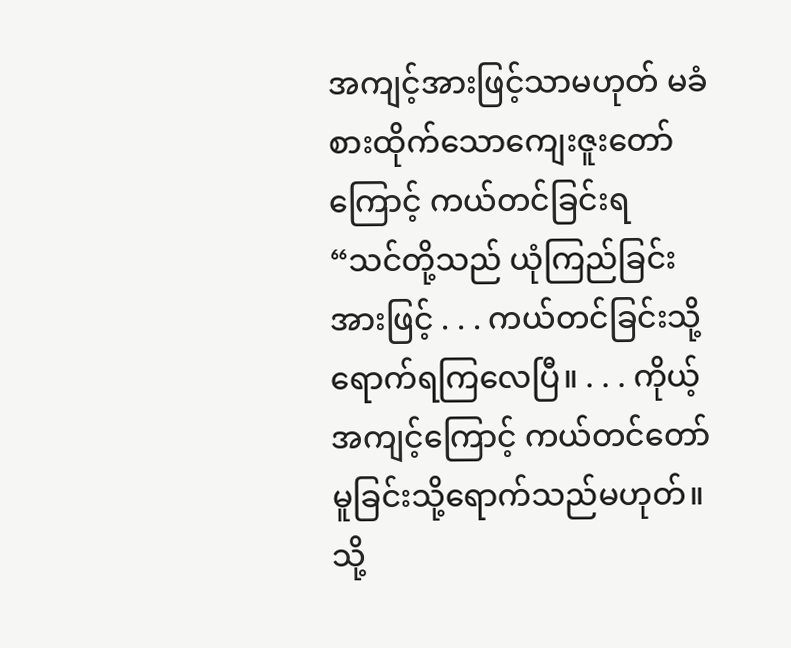အကျင့်အားဖြင့်သာမဟုတ် မခံစားထိုက်သောကျေးဇူးတော်ကြောင့် ကယ်တင်ခြင်းရ
“သင်တို့သည် ယုံကြည်ခြင်းအားဖြင့် . . . ကယ်တင်ခြင်းသို့ ရောက်ရကြလေပြီ။ . . . ကိုယ့်အကျင့်ကြောင့် ကယ်တင်တော်မူခြင်းသို့ရောက်သည်မဟုတ်။ သို့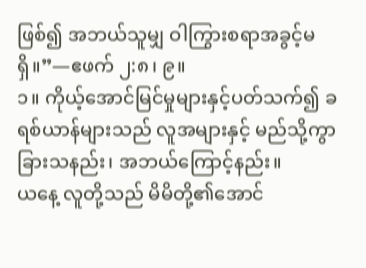ဖြစ်၍ အဘယ်သူမျှ ဝါကြွားစရာအခွင့်မရှိ။”—ဧဖက် ၂:၈၊ ၉။
၁။ ကိုယ့်အောင်မြင်မှုများနှင့်ပတ်သက်၍ ခရစ်ယာန်များသည် လူအများနှင့် မည်သို့ကွာခြားသနည်း၊ အဘယ်ကြောင့်နည်း။
ယနေ့ လူတို့သည် မိမိတို့၏အောင်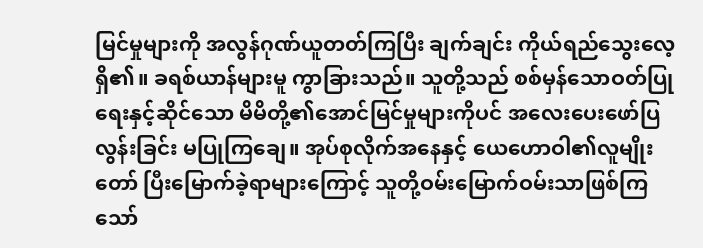မြင်မှုများကို အလွန်ဂုဏ်ယူတတ်ကြပြီး ချက်ချင်း ကိုယ်ရည်သွေးလေ့ရှိ၏။ ခရစ်ယာန်များမူ ကွာခြားသည်။ သူတို့သည် စစ်မှန်သောဝတ်ပြုရေးနှင့်ဆိုင်သော မိမိတို့၏အောင်မြင်မှုများကိုပင် အလေးပေးဖော်ပြလွန်းခြင်း မပြုကြချေ။ အုပ်စုလိုက်အနေနှင့် ယေဟောဝါ၏လူမျိုးတော် ပြီးမြောက်ခဲ့ရာများကြောင့် သူတို့ဝမ်းမြောက်ဝမ်းသာဖြစ်ကြသော်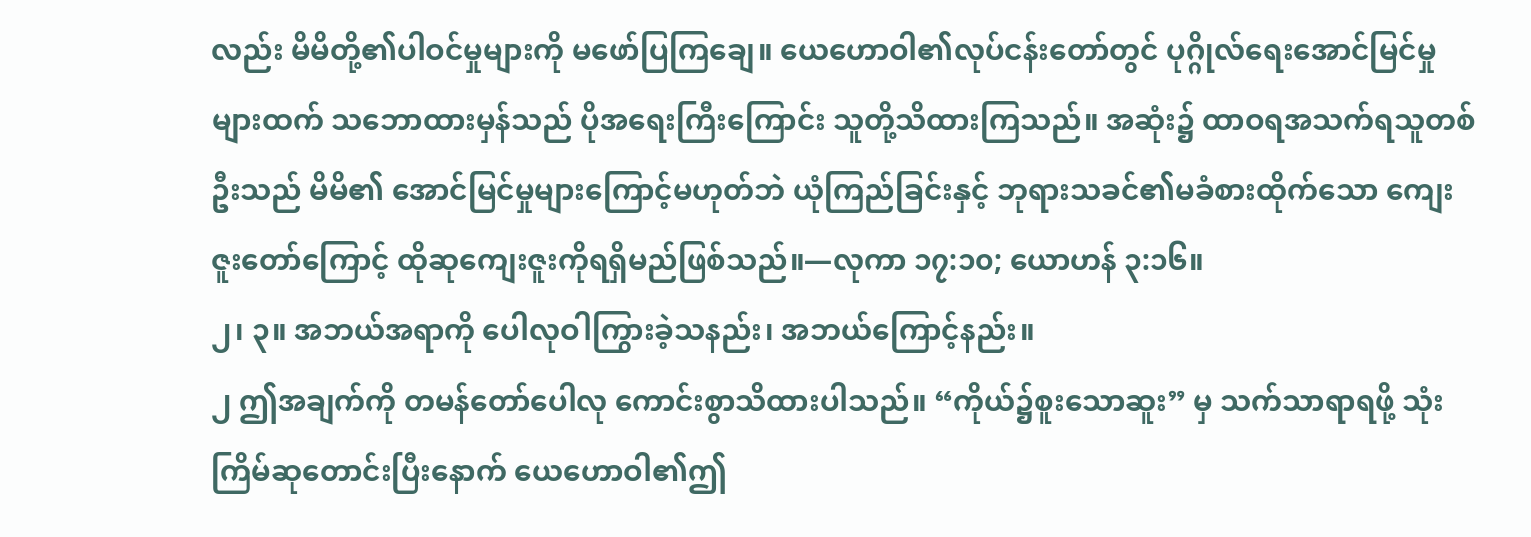လည်း မိမိတို့၏ပါဝင်မှုများကို မဖော်ပြကြချေ။ ယေဟောဝါ၏လုပ်ငန်းတော်တွင် ပုဂ္ဂိုလ်ရေးအောင်မြင်မှုများထက် သဘောထားမှန်သည် ပိုအရေးကြီးကြောင်း သူတို့သိထားကြသည်။ အဆုံး၌ ထာဝရအသက်ရသူတစ်ဦးသည် မိမိ၏ အောင်မြင်မှုများကြောင့်မဟုတ်ဘဲ ယုံကြည်ခြင်းနှင့် ဘုရားသခင်၏မခံစားထိုက်သော ကျေးဇူးတော်ကြောင့် ထိုဆုကျေးဇူးကိုရရှိမည်ဖြစ်သည်။—လုကာ ၁၇:၁၀; ယောဟန် ၃:၁၆။
၂၊ ၃။ အဘယ်အရာကို ပေါလုဝါကြွားခဲ့သနည်း၊ အဘယ်ကြောင့်နည်း။
၂ ဤအချက်ကို တမန်တော်ပေါလု ကောင်းစွာသိထားပါသည်။ “ကိုယ်၌စူးသောဆူး” မှ သက်သာရာရဖို့ သုံးကြိမ်ဆုတောင်းပြီးနောက် ယေဟောဝါ၏ဤ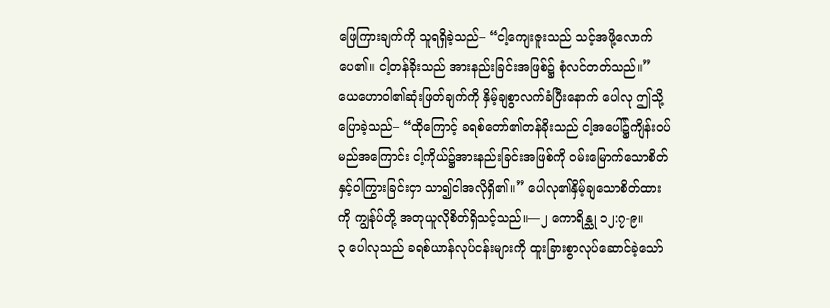ဖြေကြားချက်ကို သူရရှိခဲ့သည်– “ငါ့ကျေးဇူးသည် သင့်အဖို့လောက်ပေ၏။ ငါ့တန်ခိုးသည် အားနည်းခြင်းအဖြစ်၌ စုံလင်တတ်သည်။” ယေဟောဝါ၏ဆုံးဖြတ်ချက်ကို နှိမ့်ချစွာလက်ခံပြီးနောက် ပေါလု ဤသို့ပြောခဲ့သည်– “ထိုကြောင့် ခရစ်တော်၏တန်ခိုးသည် ငါ့အပေါ်၌ကျိန်းဝပ်မည်အကြောင်း ငါ့ကိုယ်၌အားနည်းခြင်းအဖြစ်ကို ဝမ်းမြောက်သောစိတ်နှင့်ဝါကြွားခြင်းငှာ သာ၍ငါအလိုရှိ၏။” ပေါလု၏နှိမ့်ချသောစိတ်ထားကို ကျွန်ုပ်တို့ အတုယူလိုစိတ်ရှိသင့်သည်။—၂ ကောရိန္သု ၁၂:၇-၉။
၃ ပေါလုသည် ခရစ်ယာန်လုပ်ငန်းများကို ထူးခြားစွာလုပ်ဆောင်ခဲ့သော်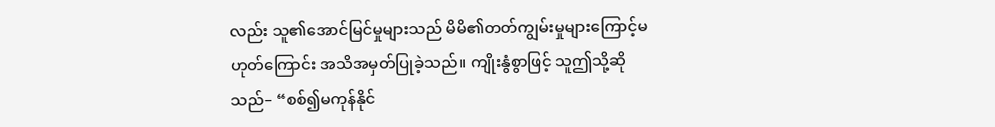လည်း သူ၏အောင်မြင်မှုများသည် မိမိ၏တတ်ကျွမ်းမှုများကြောင့်မဟုတ်ကြောင်း အသိအမှတ်ပြုခဲ့သည်။ ကျိုးနွံစွာဖြင့် သူဤသို့ဆိုသည်– “စစ်၍မကုန်နိုင်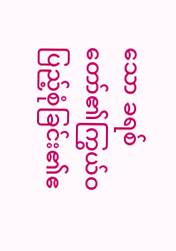သော ခရစ်တော်၏ကြွယ်ဝပြည့်စုံခြင်း၏ဧ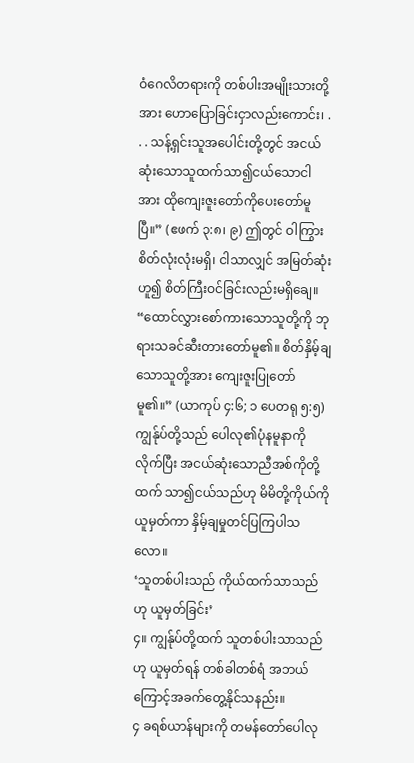ဝံဂေလိတရားကို တစ်ပါးအမျိုးသားတို့အား ဟောပြောခြင်းငှာလည်းကောင်း၊ . . . သန့်ရှင်းသူအပေါင်းတို့တွင် အငယ်ဆုံးသောသူထက်သာ၍ငယ်သောငါအား ထိုကျေးဇူးတော်ကိုပေးတော်မူပြီ။” (ဧဖက် ၃:၈၊ ၉) ဤတွင် ဝါကြွားစိတ်လုံးလုံးမရှိ၊ ငါသာလျှင် အမြတ်ဆုံးဟူ၍ စိတ်ကြီးဝင်ခြင်းလည်းမရှိချေ။ “ထောင်လွှားစော်ကားသောသူတို့ကို ဘုရားသခင်ဆီးတားတော်မူ၏။ စိတ်နှိမ့်ချသောသူတို့အား ကျေးဇူးပြုတော်မူ၏။” (ယာကုပ် ၄:၆; ၁ ပေတရု ၅:၅) ကျွန်ုပ်တို့သည် ပေါလု၏ပုံနမူနာကိုလိုက်ပြီး အငယ်ဆုံးသောညီအစ်ကိုတို့ထက် သာ၍ငယ်သည်ဟု မိမိတို့ကိုယ်ကို ယူမှတ်ကာ နှိမ့်ချမှုတင်ပြကြပါသလော။
‘သူတစ်ပါးသည် ကိုယ်ထက်သာသည်ဟု ယူမှတ်ခြင်း’
၄။ ကျွန်ုပ်တို့ထက် သူတစ်ပါးသာသည်ဟု ယူမှတ်ရန် တစ်ခါတစ်ရံ အဘယ်ကြောင့်အခက်တွေ့နိုင်သနည်း။
၄ ခရစ်ယာန်များကို တမန်တော်ပေါလု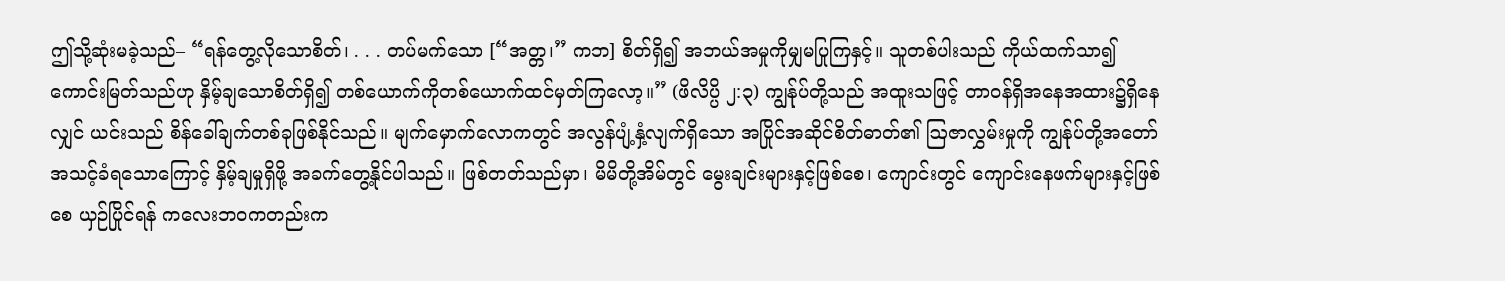ဤသို့ဆုံးမခဲ့သည်– “ရန်တွေ့လိုသောစိတ်၊ . . . တပ်မက်သော [“အတ္တ၊” ကဘ] စိတ်ရှိ၍ အဘယ်အမှုကိုမျှမပြုကြနှင့်။ သူတစ်ပါးသည် ကိုယ်ထက်သာ၍ကောင်းမြတ်သည်ဟု နှိမ့်ချသောစိတ်ရှိ၍ တစ်ယောက်ကိုတစ်ယောက်ထင်မှတ်ကြလော့။” (ဖိလိပ္ပိ ၂:၃) ကျွန်ုပ်တို့သည် အထူးသဖြင့် တာဝန်ရှိအနေအထား၌ရှိနေလျှင် ယင်းသည် စိန်ခေါ်ချက်တစ်ခုဖြစ်နိုင်သည်။ မျက်မှောက်လောကတွင် အလွန်ပျံ့နှံ့လျက်ရှိသော အပြိုင်အဆိုင်စိတ်ဓာတ်၏ ဩဇာလွှမ်းမှုကို ကျွန်ုပ်တို့အတော်အသင့်ခံရသောကြောင့် နှိမ့်ချမှုရှိဖို့ အခက်တွေ့နိုင်ပါသည်။ ဖြစ်တတ်သည်မှာ၊ မိမိတို့အိမ်တွင် မွေးချင်းများနှင့်ဖြစ်စေ၊ ကျောင်းတွင် ကျောင်းနေဖက်များနှင့်ဖြစ်စေ ယှဉ်ပြိုင်ရန် ကလေးဘဝကတည်းက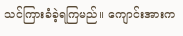သင်ကြားခံခဲ့ရကြမည်။ ကျောင်းအားက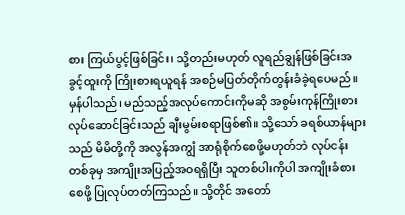စား ကြယ်ပွင့်ဖြစ်ခြင်း၊ သို့တည်းမဟုတ် လူရည်ချွန်ဖြစ်ခြင်းအခွင့်ထူးကို ကြိုးစားရယူရန် အစဉ်မပြတ်တိုက်တွန်းခံခဲ့ရပေမည်။ မှန်ပါသည်၊ မည်သည့်အလုပ်ကောင်းကိုမဆို အစွမ်းကုန်ကြိုးစားလုပ်ဆောင်ခြင်းသည် ချီးမွမ်းစရာဖြစ်၏။ သို့သော် ခရစ်ယာန်များသည် မိမိတို့ကို အလွန်အကျွံ အာရုံစိုက်စေဖို့မဟုတ်ဘဲ လုပ်ငန်းတစ်ခုမှ အကျိုးအပြည့်အဝရရှိပြီး သူတစ်ပါးကိုပါ အကျိုးခံစားစေဖို့ ပြုလုပ်တတ်ကြသည်။ သို့တိုင် အတော်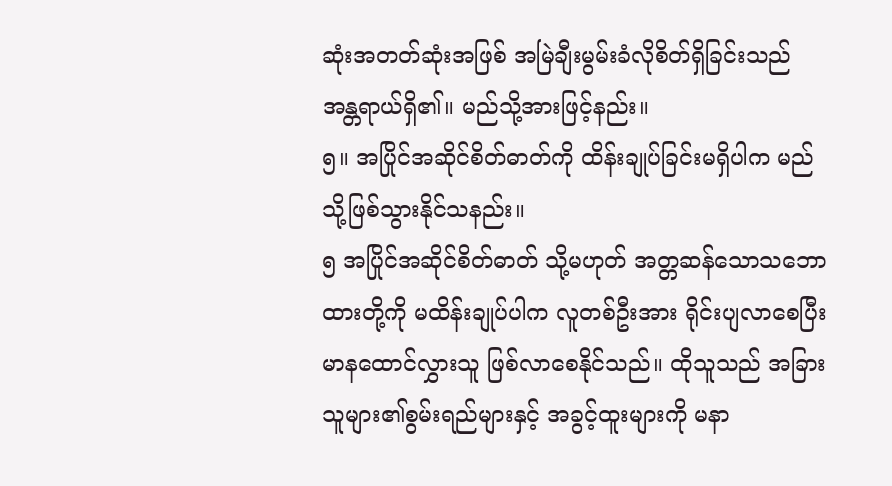ဆုံးအတတ်ဆုံးအဖြစ် အမြဲချီးမွမ်းခံလိုစိတ်ရှိခြင်းသည် အန္တရာယ်ရှိ၏။ မည်သို့အားဖြင့်နည်း။
၅။ အပြိုင်အဆိုင်စိတ်ဓာတ်ကို ထိန်းချုပ်ခြင်းမရှိပါက မည်သို့ဖြစ်သွားနိုင်သနည်း။
၅ အပြိုင်အဆိုင်စိတ်ဓာတ် သို့မဟုတ် အတ္တဆန်သောသဘောထားတို့ကို မထိန်းချုပ်ပါက လူတစ်ဦးအား ရိုင်းပျလာစေပြီး မာနထောင်လွှားသူ ဖြစ်လာစေနိုင်သည်။ ထိုသူသည် အခြားသူများ၏စွမ်းရည်များနှင့် အခွင့်ထူးများကို မနာ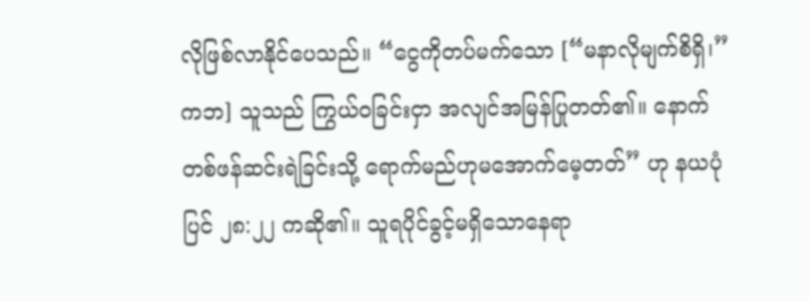လိုဖြစ်လာနိုင်ပေသည်။ “ငွေကိုတပ်မက်သော [“မနာလိုမျက်စိရှိ၊” ကဘ] သူသည် ကြွယ်ဝခြင်းငှာ အလျင်အမြန်ပြုတတ်၏။ နောက်တစ်ဖန်ဆင်းရဲခြင်းသို့ ရောက်မည်ဟုမအောက်မေ့တတ်” ဟု နယပုံပြင် ၂၈:၂၂ ကဆို၏။ သူရပိုင်ခွင့်မရှိသောနေရာ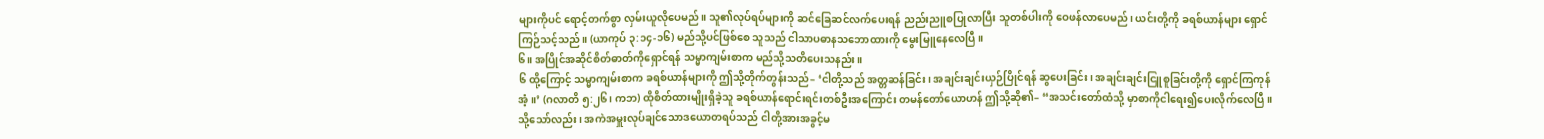များကိုပင် ရောင့်တက်စွာ လှမ်းယူလိုပေမည်။ သူ၏လုပ်ရပ်များကို ဆင်ခြေဆင်လက်ပေးရန် ညည်းညူစပြုလာပြီး သူတစ်ပါးကို ဝေဖန်လာပေမည်၊ ယင်းတို့ကို ခရစ်ယာန်များ ရှောင်ကြဉ်သင့်သည်။ (ယာကုပ် ၃:၁၄-၁၆) မည်သို့ပင်ဖြစ်စေ သူသည် ငါသာပဓာနသဘောထားကို မွေးမြူနေလေပြီ။
၆။ အပြိုင်အဆိုင်စိတ်ဓာတ်ကိုရှောင်ရန် သမ္မာကျမ်းစာက မည်သို့သတိပေးသနည်း။
၆ ထို့ကြောင့် သမ္မာကျမ်းစာက ခရစ်ယာန်များကို ဤသို့တိုက်တွန်းသည်– ‘ငါတို့သည် အတ္တဆန်ခြင်း၊ အချင်းချင်းယှဉ်ပြိုင်ရန် ဆွပေးခြင်း၊ အချင်းချင်းငြူစူခြင်းတို့ကို ရှောင်ကြကုန်အံ့။’ (ဂလာတိ ၅:၂၆၊ ကဘ) ထိုစိတ်ထားမျိုးရှိခဲ့သူ ခရစ်ယာန်ရောင်းရင်းတစ်ဦးအကြောင်း တမန်တော်ယောဟန် ဤသို့ဆို၏– “အသင်းတော်ထံသို့ မှာစာကိုငါရေး၍ပေးလိုက်လေပြီ။ သို့သော်လည်း၊ အကဲအမှူးလုပ်ချင်သောဒယောတရပ်သည် ငါတို့အားအခွင့်မ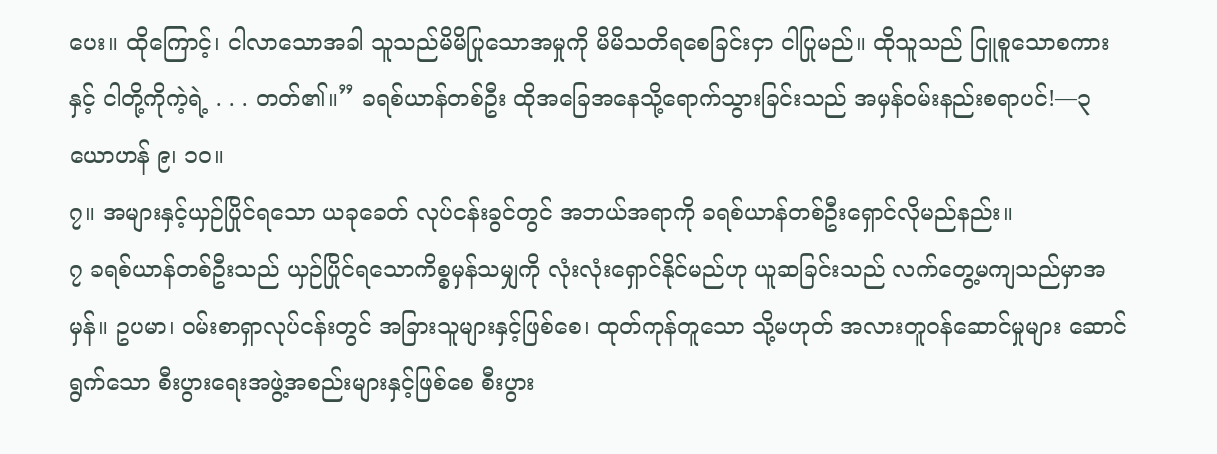ပေး။ ထိုကြောင့်၊ ငါလာသောအခါ သူသည်မိမိပြုသောအမှုကို မိမိသတိရစေခြင်းငှာ ငါပြုမည်။ ထိုသူသည် ငြူစူသောစကားနှင့် ငါတို့ကိုကဲ့ရဲ့ . . . တတ်၏။” ခရစ်ယာန်တစ်ဦး ထိုအခြေအနေသို့ရောက်သွားခြင်းသည် အမှန်ဝမ်းနည်းစရာပင်!—၃ ယောဟန် ၉၊ ၁၀။
၇။ အများနှင့်ယှဉ်ပြိုင်ရသော ယခုခေတ် လုပ်ငန်းခွင်တွင် အဘယ်အရာကို ခရစ်ယာန်တစ်ဦးရှောင်လိုမည်နည်း။
၇ ခရစ်ယာန်တစ်ဦးသည် ယှဉ်ပြိုင်ရသောကိစ္စမှန်သမျှကို လုံးလုံးရှောင်နိုင်မည်ဟု ယူဆခြင်းသည် လက်တွေ့မကျသည်မှာအမှန်။ ဥပမာ၊ ဝမ်းစာရှာလုပ်ငန်းတွင် အခြားသူများနှင့်ဖြစ်စေ၊ ထုတ်ကုန်တူသော သို့မဟုတ် အလားတူဝန်ဆောင်မှုများ ဆောင်ရွက်သော စီးပွားရေးအဖွဲ့အစည်းများနှင့်ဖြစ်စေ စီးပွား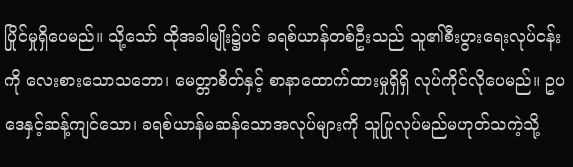ပြိုင်မှုရှိပေမည်။ သို့သော် ထိုအခါမျိုး၌ပင် ခရစ်ယာန်တစ်ဦးသည် သူ၏စီးပွားရေးလုပ်ငန်းကို လေးစားသောသဘော၊ မေတ္တာစိတ်နှင့် စာနာထောက်ထားမှုရှိရှိ လုပ်ကိုင်လိုပေမည်။ ဥပဒေနှင့်ဆန့်ကျင်သော၊ ခရစ်ယာန်မဆန်သောအလုပ်များကို သူပြုလုပ်မည်မဟုတ်သကဲ့သို့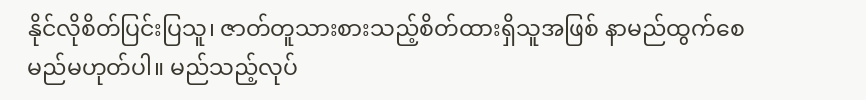နိုင်လိုစိတ်ပြင်းပြသူ၊ ဇာတ်တူသားစားသည့်စိတ်ထားရှိသူအဖြစ် နာမည်ထွက်စေမည်မဟုတ်ပါ။ မည်သည့်လုပ်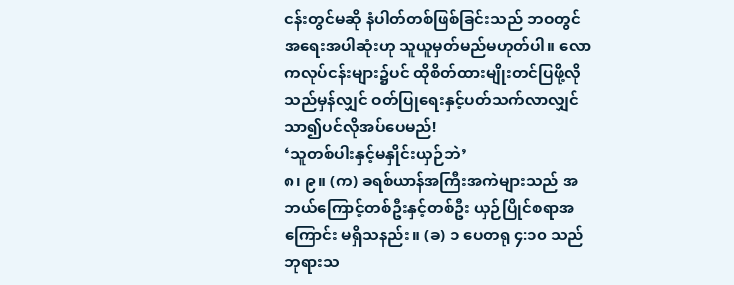ငန်းတွင်မဆို နံပါတ်တစ်ဖြစ်ခြင်းသည် ဘဝတွင် အရေးအပါဆုံးဟု သူယူမှတ်မည်မဟုတ်ပါ။ လောကလုပ်ငန်းများ၌ပင် ထိုစိတ်ထားမျိုးတင်ပြဖို့လိုသည်မှန်လျှင် ဝတ်ပြုရေးနှင့်ပတ်သက်လာလျှင် သာ၍ပင်လိုအပ်ပေမည်!
‘သူတစ်ပါးနှင့်မနှိုင်းယှဉ်ဘဲ’
၈၊ ၉။ (က) ခရစ်ယာန်အကြီးအကဲများသည် အဘယ်ကြောင့်တစ်ဦးနှင့်တစ်ဦး ယှဉ်ပြိုင်စရာအကြောင်း မရှိသနည်း။ (ခ) ၁ ပေတရု ၄:၁၀ သည် ဘုရားသ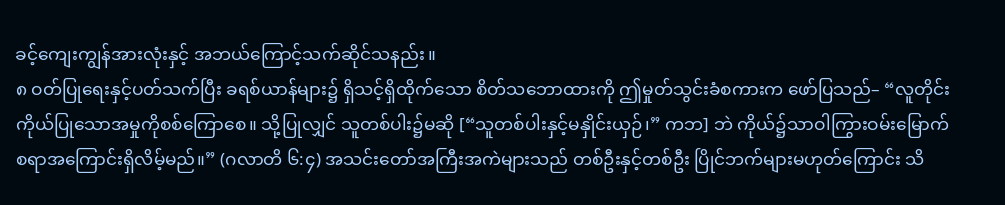ခင့်ကျေးကျွန်အားလုံးနှင့် အဘယ်ကြောင့်သက်ဆိုင်သနည်း။
၈ ဝတ်ပြုရေးနှင့်ပတ်သက်ပြီး ခရစ်ယာန်များ၌ ရှိသင့်ရှိထိုက်သော စိတ်သဘောထားကို ဤမှုတ်သွင်းခံစကားက ဖော်ပြသည်– “လူတိုင်းကိုယ်ပြုသောအမှုကိုစစ်ကြောစေ။ သို့ပြုလျှင် သူတစ်ပါး၌မဆို [“သူတစ်ပါးနှင့်မနှိုင်းယှဉ်၊” ကဘ] ဘဲ ကိုယ်၌သာဝါကြွားဝမ်းမြောက်စရာအကြောင်းရှိလိမ့်မည်။” (ဂလာတိ ၆:၄) အသင်းတော်အကြီးအကဲများသည် တစ်ဦးနှင့်တစ်ဦး ပြိုင်ဘက်များမဟုတ်ကြောင်း သိ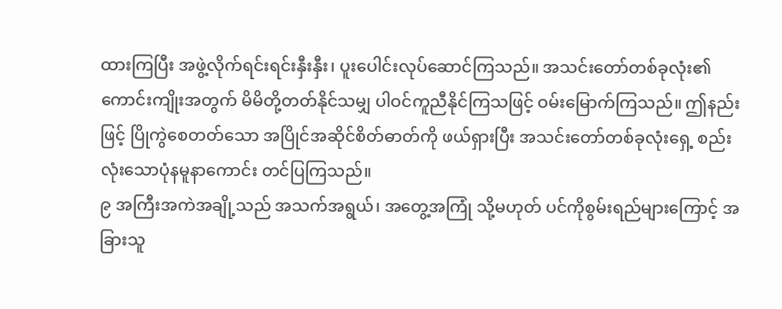ထားကြပြီး အဖွဲ့လိုက်ရင်းရင်းနှီးနှီး၊ ပူးပေါင်းလုပ်ဆောင်ကြသည်။ အသင်းတော်တစ်ခုလုံး၏ကောင်းကျိုးအတွက် မိမိတို့တတ်နိုင်သမျှ ပါဝင်ကူညီနိုင်ကြသဖြင့် ဝမ်းမြောက်ကြသည်။ ဤနည်းဖြင့် ပြိုကွဲစေတတ်သော အပြိုင်အဆိုင်စိတ်ဓာတ်ကို ဖယ်ရှားပြီး အသင်းတော်တစ်ခုလုံးရှေ့ စည်းလုံးသောပုံနမူနာကောင်း တင်ပြကြသည်။
၉ အကြီးအကဲအချို့သည် အသက်အရွယ်၊ အတွေ့အကြုံ သို့မဟုတ် ပင်ကိုစွမ်းရည်များကြောင့် အခြားသူ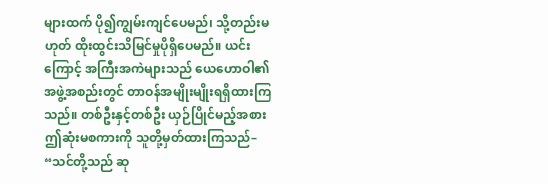များထက် ပို၍ကျွမ်းကျင်ပေမည်၊ သို့တည်းမဟုတ် ထိုးထွင်းသိမြင်မှုပိုရှိပေမည်။ ယင်းကြောင့် အကြီးအကဲများသည် ယေဟောဝါ၏အဖွဲ့အစည်းတွင် တာဝန်အမျိုးမျိုးရရှိထားကြသည်။ တစ်ဦးနှင့်တစ်ဦး ယှဉ်ပြိုင်မည့်အစား ဤဆုံးမစကားကို သူတို့မှတ်ထားကြသည်– “သင်တို့သည် ဆု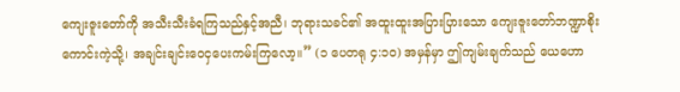ကျေးဇူးတော်ကို အသီးသီးခံရကြသည်နှင့်အညီ၊ ဘုရားသခင်၏ အထူးထူးအပြားပြားသော ကျေးဇူးတော်ဘဏ္ဍာစိုးကောင်းကဲ့သို့၊ အချင်းချင်းဝေငှပေးကမ်းကြလော့။” (၁ ပေတရု ၄:၁၀) အမှန်မှာ ဤကျမ်းချက်သည် ယေဟော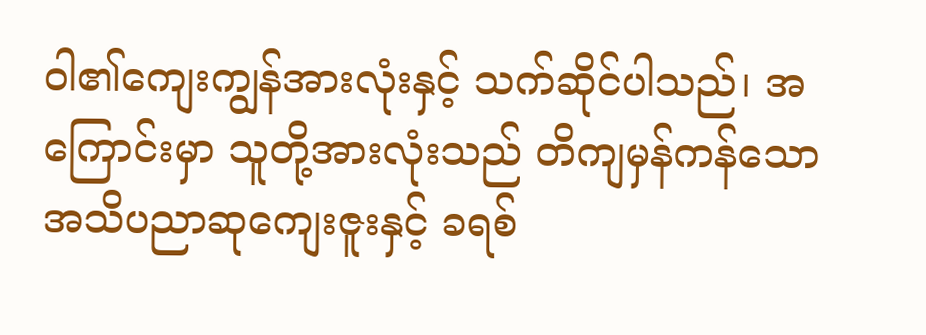ဝါ၏ကျေးကျွန်အားလုံးနှင့် သက်ဆိုင်ပါသည်၊ အကြောင်းမှာ သူတို့အားလုံးသည် တိကျမှန်ကန်သော အသိပညာဆုကျေးဇူးနှင့် ခရစ်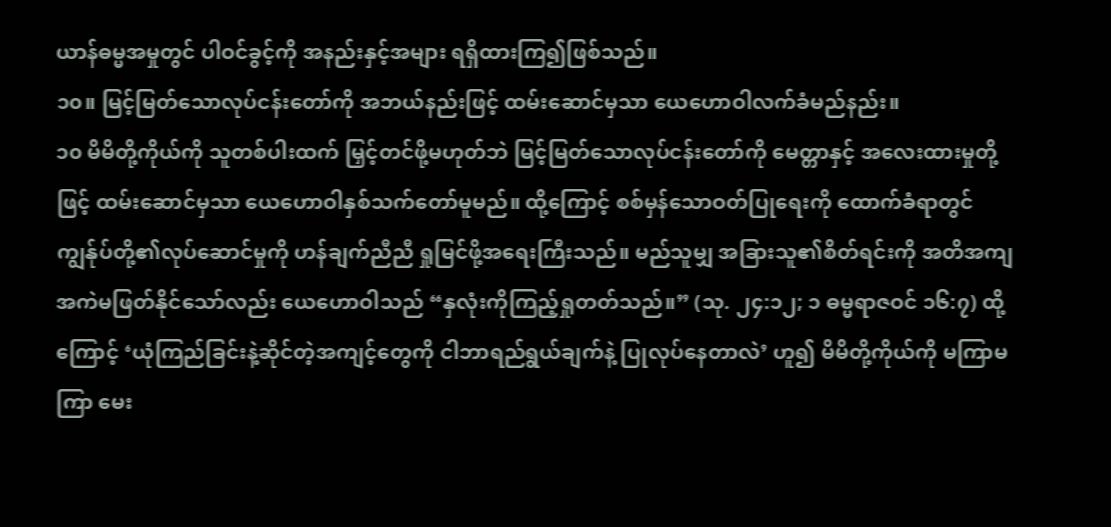ယာန်ဓမ္မအမှုတွင် ပါဝင်ခွင့်ကို အနည်းနှင့်အများ ရရှိထားကြ၍ဖြစ်သည်။
၁၀။ မြင့်မြတ်သောလုပ်ငန်းတော်ကို အဘယ်နည်းဖြင့် ထမ်းဆောင်မှသာ ယေဟောဝါလက်ခံမည်နည်း။
၁၀ မိမိတို့ကိုယ်ကို သူတစ်ပါးထက် မြှင့်တင်ဖို့မဟုတ်ဘဲ မြင့်မြတ်သောလုပ်ငန်းတော်ကို မေတ္တာနှင့် အလေးထားမှုတို့ဖြင့် ထမ်းဆောင်မှသာ ယေဟောဝါနှစ်သက်တော်မူမည်။ ထို့ကြောင့် စစ်မှန်သောဝတ်ပြုရေးကို ထောက်ခံရာတွင် ကျွန်ုပ်တို့၏လုပ်ဆောင်မှုကို ဟန်ချက်ညီညီ ရှုမြင်ဖို့အရေးကြီးသည်။ မည်သူမျှ အခြားသူ၏စိတ်ရင်းကို အတိအကျ အကဲမဖြတ်နိုင်သော်လည်း ယေဟောဝါသည် “နှလုံးကိုကြည့်ရှုတတ်သည်။” (သု. ၂၄:၁၂; ၁ ဓမ္မရာဇဝင် ၁၆:၇) ထို့ကြောင့် ‘ယုံကြည်ခြင်းနဲ့ဆိုင်တဲ့အကျင့်တွေကို ငါဘာရည်ရွယ်ချက်နဲ့ ပြုလုပ်နေတာလဲ’ ဟူ၍ မိမိတို့ကိုယ်ကို မကြာမကြာ မေး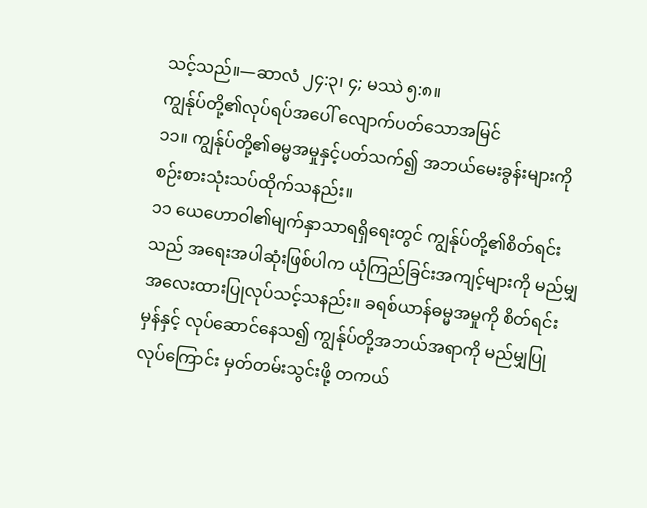သင့်သည်။—ဆာလံ ၂၄:၃၊ ၄; မဿဲ ၅:၈။
ကျွန်ုပ်တို့၏လုပ်ရပ်အပေါ် လျောက်ပတ်သောအမြင်
၁၁။ ကျွန်ုပ်တို့၏ဓမ္မအမှုနှင့်ပတ်သက်၍ အဘယ်မေးခွန်းများကို စဉ်းစားသုံးသပ်ထိုက်သနည်း။
၁၁ ယေဟောဝါ၏မျက်နှာသာရရှိရေးတွင် ကျွန်ုပ်တို့၏စိတ်ရင်းသည် အရေးအပါဆုံးဖြစ်ပါက ယုံကြည်ခြင်းအကျင့်များကို မည်မျှအလေးထားပြုလုပ်သင့်သနည်း။ ခရစ်ယာန်ဓမ္မအမှုကို စိတ်ရင်းမှန်နှင့် လုပ်ဆောင်နေသ၍ ကျွန်ုပ်တို့အဘယ်အရာကို မည်မျှပြုလုပ်ကြောင်း မှတ်တမ်းသွင်းဖို့ တကယ်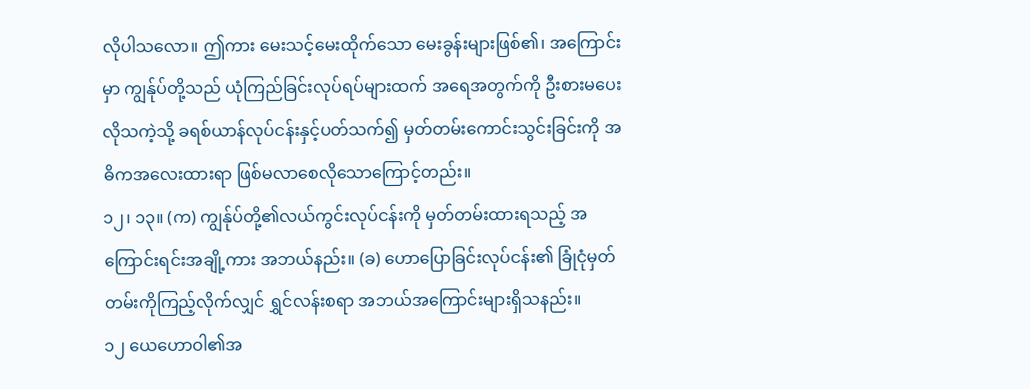လိုပါသလော။ ဤကား မေးသင့်မေးထိုက်သော မေးခွန်းများဖြစ်၏၊ အကြောင်းမှာ ကျွန်ုပ်တို့သည် ယုံကြည်ခြင်းလုပ်ရပ်များထက် အရေအတွက်ကို ဦးစားမပေးလိုသကဲ့သို့ ခရစ်ယာန်လုပ်ငန်းနှင့်ပတ်သက်၍ မှတ်တမ်းကောင်းသွင်းခြင်းကို အဓိကအလေးထားရာ ဖြစ်မလာစေလိုသောကြောင့်တည်း။
၁၂၊ ၁၃။ (က) ကျွန်ုပ်တို့၏လယ်ကွင်းလုပ်ငန်းကို မှတ်တမ်းထားရသည့် အကြောင်းရင်းအချို့ကား အဘယ်နည်း။ (ခ) ဟောပြောခြင်းလုပ်ငန်း၏ ခြုံငုံမှတ်တမ်းကိုကြည့်လိုက်လျှင် ရွှင်လန်းစရာ အဘယ်အကြောင်းများရှိသနည်း။
၁၂ ယေဟောဝါ၏အ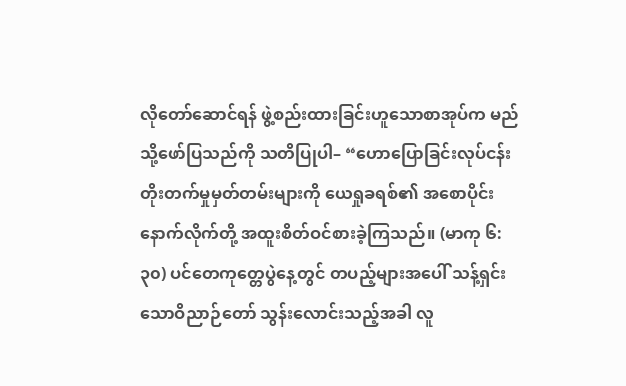လိုတော်ဆောင်ရန် ဖွဲ့စည်းထားခြင်းဟူသောစာအုပ်က မည်သို့ဖော်ပြသည်ကို သတိပြုပါ– “ဟောပြောခြင်းလုပ်ငန်း တိုးတက်မှုမှတ်တမ်းများကို ယေရှုခရစ်၏ အစောပိုင်းနောက်လိုက်တို့ အထူးစိတ်ဝင်စားခဲ့ကြသည်။ (မာကု ၆:၃၀) ပင်တေကုတ္တေပွဲနေ့တွင် တပည့်များအပေါ် သန့်ရှင်းသောဝိညာဉ်တော် သွန်းလောင်းသည့်အခါ လူ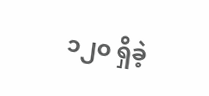၁၂၀ ရှိခဲ့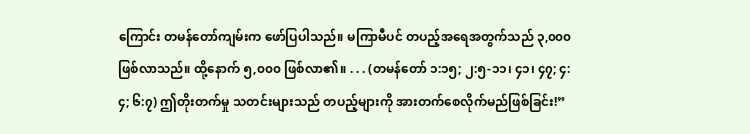ကြောင်း တမန်တော်ကျမ်းက ဖော်ပြပါသည်။ မကြာမီပင် တပည့်အရေအတွက်သည် ၃,၀၀၀ ဖြစ်လာသည်။ ထို့နောက် ၅,၀၀၀ ဖြစ်လာ၏။ . . . (တမန်တော် ၁:၁၅; ၂:၅-၁၁၊ ၄၁၊ ၄၇; ၄:၄; ၆:၇) ဤတိုးတက်မှု သတင်းများသည် တပည့်များကို အားတက်စေလိုက်မည်ဖြစ်ခြင်း!”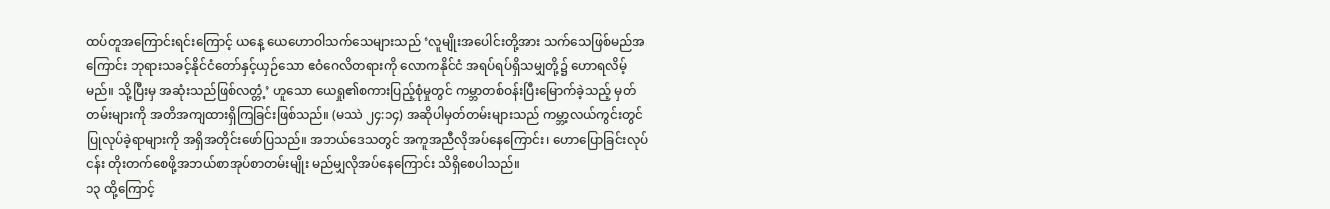ထပ်တူအကြောင်းရင်းကြောင့် ယနေ့ ယေဟောဝါသက်သေများသည် ‘လူမျိုးအပေါင်းတို့အား သက်သေဖြစ်မည်အကြောင်း ဘုရားသခင့်နိုင်ငံတော်နှင့်ယှဉ်သော ဧဝံဂေလိတရားကို လောကနိုင်ငံ အရပ်ရပ်ရှိသမျှတို့၌ ဟောရလိမ့်မည်။ သို့ပြီးမှ အဆုံးသည်ဖြစ်လတ္တံ့’ ဟူသော ယေရှု၏စကားပြည့်စုံမှုတွင် ကမ္ဘာတစ်ဝန်းပြီးမြောက်ခဲ့သည့် မှတ်တမ်းများကို အတိအကျထားရှိကြခြင်းဖြစ်သည်။ (မဿဲ ၂၄:၁၄) အဆိုပါမှတ်တမ်းများသည် ကမ္ဘာ့လယ်ကွင်းတွင် ပြုလုပ်ခဲ့ရာများကို အရှိအတိုင်းဖော်ပြသည်။ အဘယ်ဒေသတွင် အကူအညီလိုအပ်နေကြောင်း၊ ဟောပြောခြင်းလုပ်ငန်း တိုးတက်စေဖို့အဘယ်စာအုပ်စာတမ်းမျိုး မည်မျှလိုအပ်နေကြောင်း သိရှိစေပါသည်။
၁၃ ထို့ကြောင့်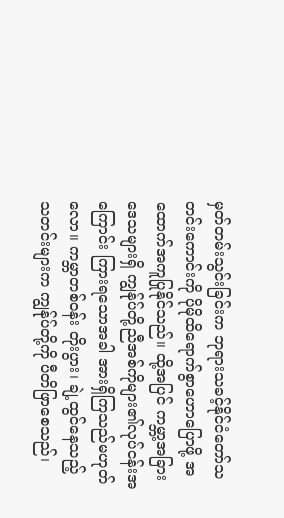မှတ်တမ်းသွင်းခြင်းက ဘုရားသခင့်နိုင်ငံတော်သတင်းကောင်းကို ပိုမိုထိရောက်စွာဟောပြောဖို့ အထောက်အကူပြုနိုင်သည်။ ထို့အပြင် ကမ္ဘာ့အခြားဒေသများရှိ ကျွန်ုပ်တို့ညီအစ်ကိုများ၏လုပ်ငန်းအကြောင်း ကြားရသောအခါ အားရှိကြသည်မဟုတ်လော။ ကမ္ဘာတစ်ဝန်း တိုးပွား၊ ချဲ့ထွင်နေသည့် သတင်းများက ကျွန်ုပ်တို့ကို ပီတိဖြာစေသည်၊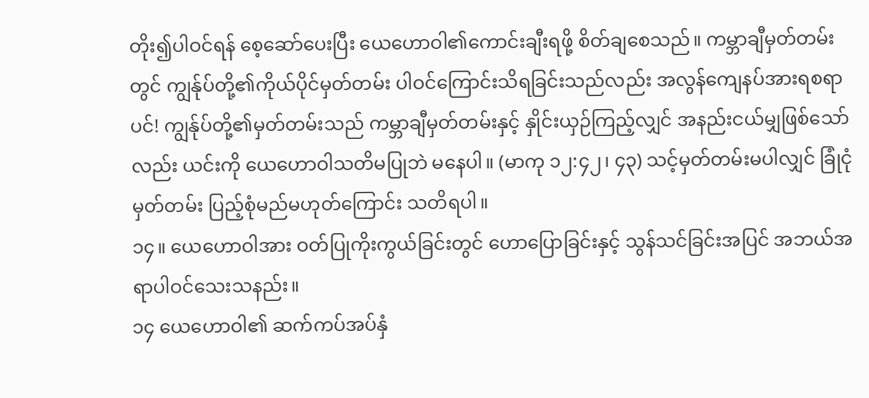တိုး၍ပါဝင်ရန် စေ့ဆော်ပေးပြီး ယေဟောဝါ၏ကောင်းချီးရဖို့ စိတ်ချစေသည်။ ကမ္ဘာချီမှတ်တမ်းတွင် ကျွန်ုပ်တို့၏ကိုယ်ပိုင်မှတ်တမ်း ပါဝင်ကြောင်းသိရခြင်းသည်လည်း အလွန်ကျေနပ်အားရစရာပင်! ကျွန်ုပ်တို့၏မှတ်တမ်းသည် ကမ္ဘာချီမှတ်တမ်းနှင့် နှိုင်းယှဉ်ကြည့်လျှင် အနည်းငယ်မျှဖြစ်သော်လည်း ယင်းကို ယေဟောဝါသတိမပြုဘဲ မနေပါ။ (မာကု ၁၂:၄၂၊ ၄၃) သင့်မှတ်တမ်းမပါလျှင် ခြုံငုံမှတ်တမ်း ပြည့်စုံမည်မဟုတ်ကြောင်း သတိရပါ။
၁၄။ ယေဟောဝါအား ဝတ်ပြုကိုးကွယ်ခြင်းတွင် ဟောပြောခြင်းနှင့် သွန်သင်ခြင်းအပြင် အဘယ်အရာပါဝင်သေးသနည်း။
၁၄ ယေဟောဝါ၏ ဆက်ကပ်အပ်နှံ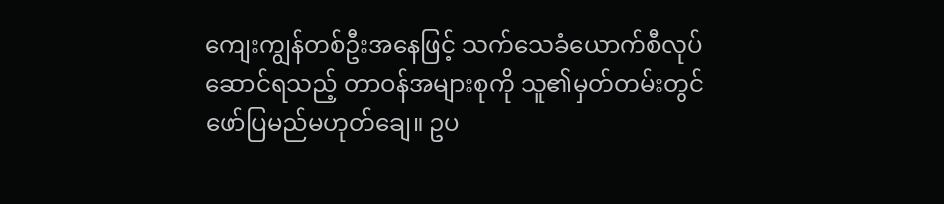ကျေးကျွန်တစ်ဦးအနေဖြင့် သက်သေခံယောက်စီလုပ်ဆောင်ရသည့် တာဝန်အများစုကို သူ၏မှတ်တမ်းတွင် ဖော်ပြမည်မဟုတ်ချေ။ ဥပ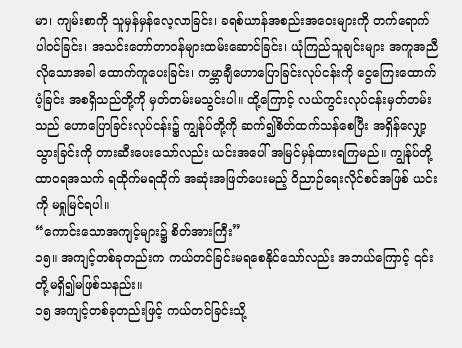မာ၊ ကျမ်းစာကို သူမှန်မှန်လေ့လာခြင်း၊ ခရစ်ယာန်အစည်းအဝေးများကို တက်ရောက်ပါဝင်ခြင်း၊ အသင်းတော်တာဝန်များထမ်းဆောင်ခြင်း၊ ယုံကြည်သူချင်းများ အကူအညီလိုသောအခါ ထောက်ကူပေးခြင်း၊ ကမ္ဘာချီဟောပြောခြင်းလုပ်ငန်းကို ငွေကြေးထောက်ပံ့ခြင်း အစရှိသည်တို့ကို မှတ်တမ်းမသွင်းပါ။ ထို့ကြောင့် လယ်ကွင်းလုပ်ငန်းမှတ်တမ်းသည် ဟောပြောခြင်းလုပ်ငန်း၌ ကျွန်ုပ်တို့ကို ဆက်၍စိတ်ထက်သန်စေပြီး အရှိန်လျှော့သွားခြင်းကို တားဆီးပေးသော်လည်း ယင်းအပေါ် အမြင်မှန်ထားရကြမည်။ ကျွန်ုပ်တို့ထာဝရအသက် ရထိုက်မရထိုက် အဆုံးအဖြတ်ပေးမည့် ဝိညာဉ်ရေးလိုင်စင်အဖြစ် ယင်းကို မရှုမြင်ရပါ။
“ကောင်းသောအကျင့်များ၌ စိတ်အားကြီး”
၁၅။ အကျင့်တစ်ခုတည်းက ကယ်တင်ခြင်းမရစေနိုင်သော်လည်း အဘယ်ကြောင့် ၎င်းတို့မရှိ၍မဖြစ်သနည်း။
၁၅ အကျင့်တစ်ခုတည်းဖြင့် ကယ်တင်ခြင်းသို့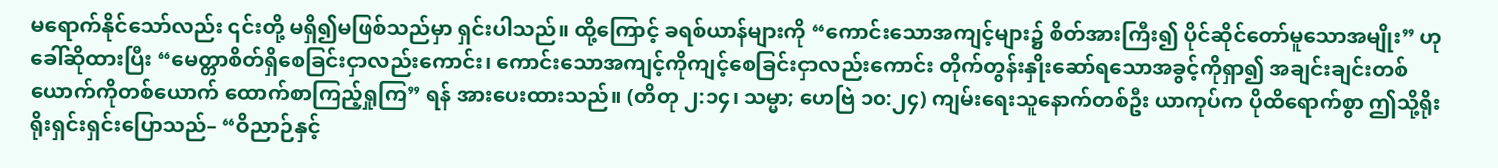မရောက်နိုင်သော်လည်း ၎င်းတို့ မရှိ၍မဖြစ်သည်မှာ ရှင်းပါသည်။ ထို့ကြောင့် ခရစ်ယာန်များကို “ကောင်းသောအကျင့်များ၌ စိတ်အားကြီး၍ ပိုင်ဆိုင်တော်မူသောအမျိုး” ဟုခေါ်ဆိုထားပြီး “မေတ္တာစိတ်ရှိစေခြင်းငှာလည်းကောင်း၊ ကောင်းသောအကျင့်ကိုကျင့်စေခြင်းငှာလည်းကောင်း တိုက်တွန်းနှိုးဆော်ရသောအခွင့်ကိုရှာ၍ အချင်းချင်းတစ်ယောက်ကိုတစ်ယောက် ထောက်စာကြည့်ရှုကြ” ရန် အားပေးထားသည်။ (တိတု ၂:၁၄၊ သမ္မာ; ဟေဗြဲ ၁၀:၂၄) ကျမ်းရေးသူနောက်တစ်ဦး ယာကုပ်က ပိုထိရောက်စွာ ဤသို့ရိုးရိုးရှင်းရှင်းပြောသည်– “ဝိညာဉ်နှင့်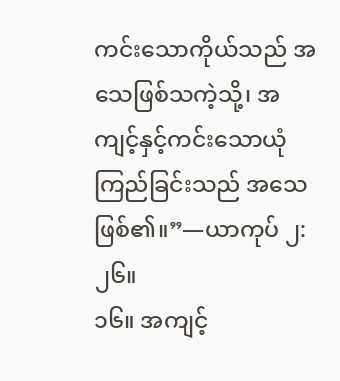ကင်းသောကိုယ်သည် အသေဖြစ်သကဲ့သို့၊ အကျင့်နှင့်ကင်းသောယုံကြည်ခြင်းသည် အသေဖြစ်၏။”—ယာကုပ် ၂:၂၆။
၁၆။ အကျင့်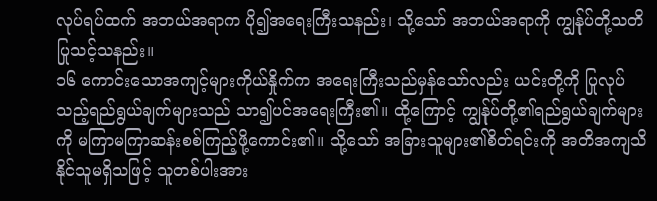လုပ်ရပ်ထက် အဘယ်အရာက ပို၍အရေးကြီးသနည်း၊ သို့သော် အဘယ်အရာကို ကျွန်ုပ်တို့သတိပြုသင့်သနည်း။
၁၆ ကောင်းသောအကျင့်များကိုယ်နှိုက်က အရေးကြီးသည်မှန်သော်လည်း ယင်းတို့ကို ပြုလုပ်သည့်ရည်ရွယ်ချက်များသည် သာ၍ပင်အရေးကြီး၏။ ထို့ကြောင့် ကျွန်ုပ်တို့၏ရည်ရွယ်ချက်များကို မကြာမကြာဆန်းစစ်ကြည့်ဖို့ကောင်း၏။ သို့သော် အခြားသူများ၏စိတ်ရင်းကို အတိအကျသိနိုင်သူမရှိသဖြင့် သူတစ်ပါးအား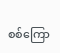စစ်ကြော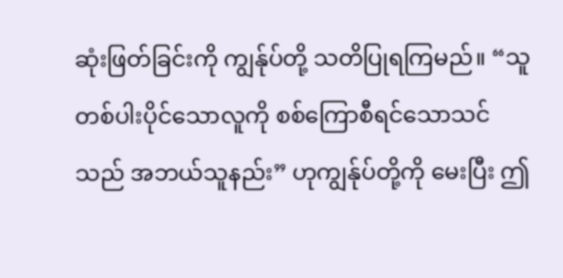ဆုံးဖြတ်ခြင်းကို ကျွန်ုပ်တို့ သတိပြုရကြမည်။ “သူတစ်ပါးပိုင်သောလူကို စစ်ကြောစီရင်သောသင်သည် အဘယ်သူနည်း” ဟုကျွန်ုပ်တို့ကို မေးပြီး ဤ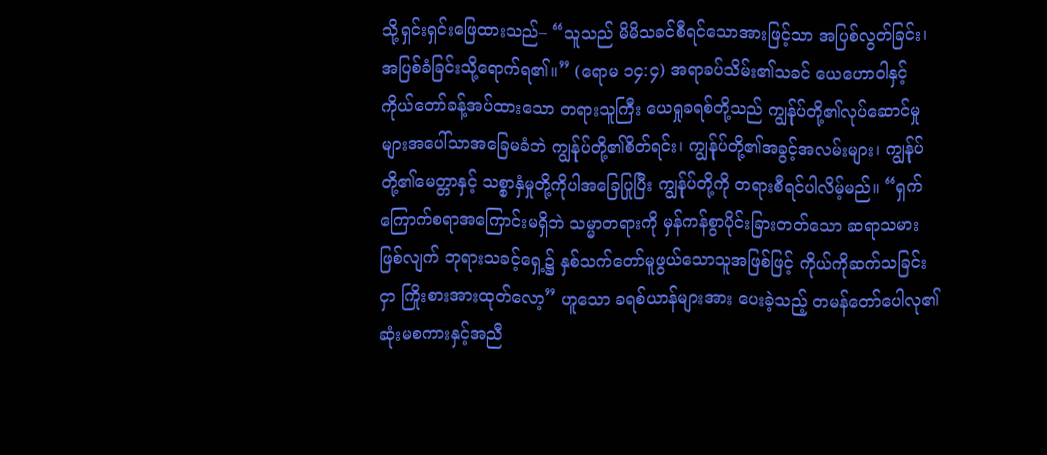သို့ရှင်းရှင်းဖြေထားသည်– “သူသည် မိမိသခင်စီရင်သောအားဖြင့်သာ အပြစ်လွတ်ခြင်း၊ အပြစ်ခံခြင်းသို့ရောက်ရ၏။” (ရောမ ၁၄:၄) အရာခပ်သိမ်း၏သခင် ယေဟောဝါနှင့် ကိုယ်တော်ခန့်အပ်ထားသော တရားသူကြီး ယေရှုခရစ်တို့သည် ကျွန်ုပ်တို့၏လုပ်ဆောင်မှုများအပေါ်သာအခြေမခံဘဲ ကျွန်ုပ်တို့၏စိတ်ရင်း၊ ကျွန်ုပ်တို့၏အခွင့်အလမ်းများ၊ ကျွန်ုပ်တို့၏မေတ္တာနှင့် သစ္စာနှံမှုတို့ကိုပါအခြေပြုပြီး ကျွန်ုပ်တို့ကို တရားစီရင်ပါလိမ့်မည်။ “ရှက်ကြောက်စရာအကြောင်းမရှိဘဲ သမ္မာတရားကို မှန်ကန်စွာပိုင်းခြားတတ်သော ဆရာသမားဖြစ်လျက် ဘုရားသခင့်ရှေ့၌ နှစ်သက်တော်မူဖွယ်သောသူအဖြစ်ဖြင့် ကိုယ်ကိုဆက်သခြင်းငှာ ကြိုးစားအားထုတ်လော့” ဟူသော ခရစ်ယာန်များအား ပေးခဲ့သည့် တမန်တော်ပေါလု၏ဆုံးမစကားနှင့်အညီ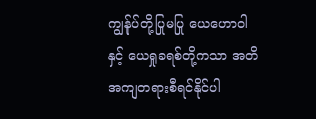ကျွန်ုပ်တို့ပြုမပြု ယေဟောဝါနှင့် ယေရှုခရစ်တို့ကသာ အတိအကျတရားစီရင်နိုင်ပါ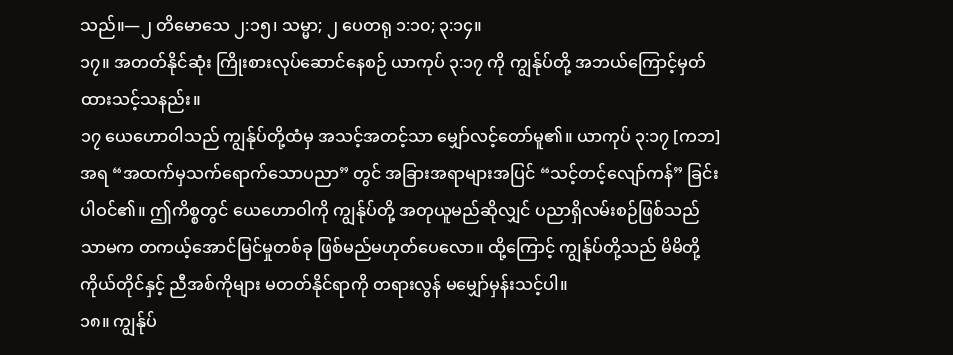သည်။—၂ တိမောသေ ၂:၁၅၊ သမ္မာ; ၂ ပေတရု ၁:၁၀; ၃:၁၄။
၁၇။ အတတ်နိုင်ဆုံး ကြိုးစားလုပ်ဆောင်နေစဉ် ယာကုပ် ၃:၁၇ ကို ကျွန်ုပ်တို့ အဘယ်ကြောင့်မှတ်ထားသင့်သနည်း။
၁၇ ယေဟောဝါသည် ကျွန်ုပ်တို့ထံမှ အသင့်အတင့်သာ မျှော်လင့်တော်မူ၏။ ယာကုပ် ၃:၁၇ [ကဘ] အရ “အထက်မှသက်ရောက်သောပညာ” တွင် အခြားအရာများအပြင် “သင့်တင့်လျော်ကန်” ခြင်းပါဝင်၏။ ဤကိစ္စတွင် ယေဟောဝါကို ကျွန်ုပ်တို့ အတုယူမည်ဆိုလျှင် ပညာရှိလမ်းစဉ်ဖြစ်သည်သာမက တကယ့်အောင်မြင်မှုတစ်ခု ဖြစ်မည်မဟုတ်ပေလော။ ထို့ကြောင့် ကျွန်ုပ်တို့သည် မိမိတို့ကိုယ်တိုင်နှင့် ညီအစ်ကိုများ မတတ်နိုင်ရာကို တရားလွန် မမျှော်မှန်းသင့်ပါ။
၁၈။ ကျွန်ုပ်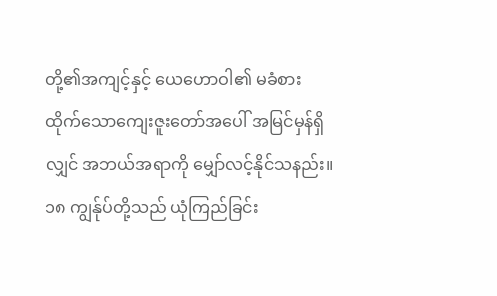တို့၏အကျင့်နှင့် ယေဟောဝါ၏ မခံစားထိုက်သောကျေးဇူးတော်အပေါ် အမြင်မှန်ရှိလျှင် အဘယ်အရာကို မျှော်လင့်နိုင်သနည်း။
၁၈ ကျွန်ုပ်တို့သည် ယုံကြည်ခြင်း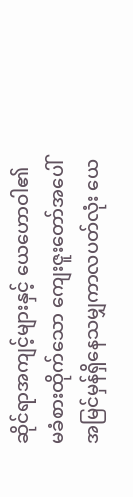ဆိုင်ရာအကျင့်များနှင့် ယေဟောဝါ၏မခံစားထိုက်သော ကျေးဇူးတော်အပေါ် အမြင်မှန်ရှိနေသမျှကာလပတ်လုံး ယေ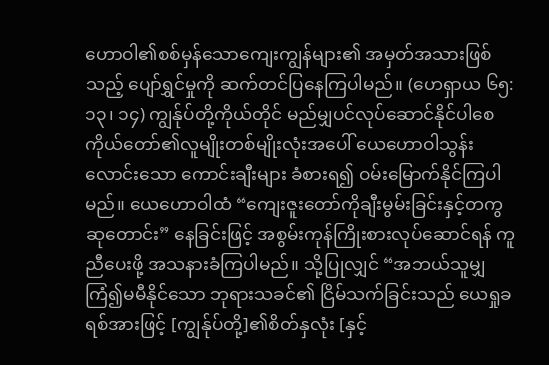ဟောဝါ၏စစ်မှန်သောကျေးကျွန်များ၏ အမှတ်အသားဖြစ်သည့် ပျော်ရွှင်မှုကို ဆက်တင်ပြနေကြပါမည်။ (ဟေရှာယ ၆၅:၁၃၊ ၁၄) ကျွန်ုပ်တို့ကိုယ်တိုင် မည်မျှပင်လုပ်ဆောင်နိုင်ပါစေ ကိုယ်တော်၏လူမျိုးတစ်မျိုးလုံးအပေါ် ယေဟောဝါသွန်းလောင်းသော ကောင်းချီးများ ခံစားရ၍ ဝမ်းမြောက်နိုင်ကြပါမည်။ ယေဟောဝါထံ “ကျေးဇူးတော်ကိုချီးမွမ်းခြင်းနှင့်တကွ ဆုတောင်း” နေခြင်းဖြင့် အစွမ်းကုန်ကြိုးစားလုပ်ဆောင်ရန် ကူညီပေးဖို့ အသနားခံကြပါမည်။ သို့ပြုလျှင် “အဘယ်သူမျှကြံ၍မမီနိုင်သော ဘုရားသခင်၏ ငြိမ်သက်ခြင်းသည် ယေရှုခရစ်အားဖြင့် [ကျွန်ုပ်တို့]၏စိတ်နှလုံး [နှင့်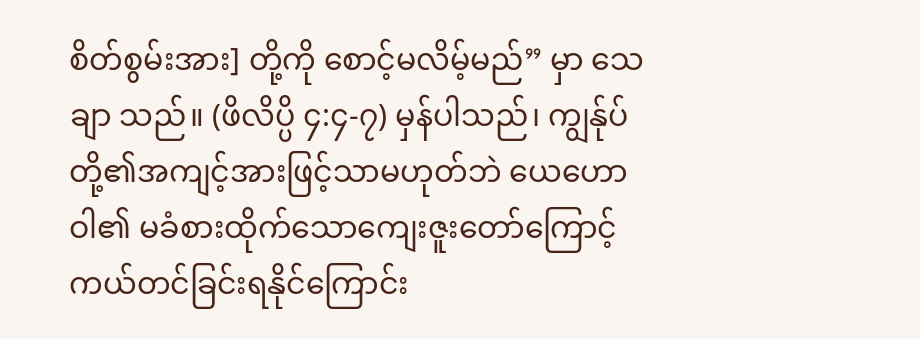စိတ်စွမ်းအား] တို့ကို စောင့်မလိမ့်မည်” မှာ သေချာ သည်။ (ဖိလိပ္ပိ ၄:၄-၇) မှန်ပါသည်၊ ကျွန်ုပ်တို့၏အကျင့်အားဖြင့်သာမဟုတ်ဘဲ ယေဟောဝါ၏ မခံစားထိုက်သောကျေးဇူးတော်ကြောင့် ကယ်တင်ခြင်းရနိုင်ကြောင်း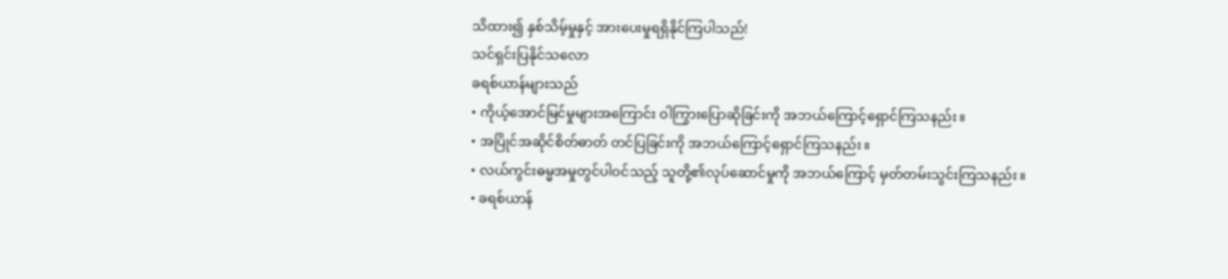သိထား၍ နှစ်သိမ့်မှုနှင့် အားပေးမှုရရှိနိုင်ကြပါသည်!
သင်ရှင်းပြနိုင်သလော
ခရစ်ယာန်များသည်
• ကိုယ့်အောင်မြင်မှုများအကြောင်း ဝါကြွားပြောဆိုခြင်းကို အဘယ်ကြောင့်ရှောင်ကြသနည်း။
• အပြိုင်အဆိုင်စိတ်ဓာတ် တင်ပြခြင်းကို အဘယ်ကြောင့်ရှောင်ကြသနည်း။
• လယ်ကွင်းဓမ္မအမှုတွင်ပါဝင်သည့် သူတို့၏လုပ်ဆောင်မှုကို အဘယ်ကြောင့် မှတ်တမ်းသွင်းကြသနည်း။
• ခရစ်ယာန်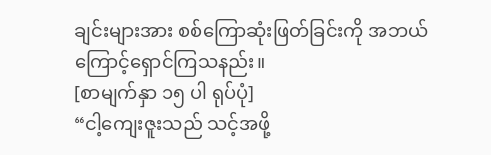ချင်းများအား စစ်ကြောဆုံးဖြတ်ခြင်းကို အဘယ်ကြောင့်ရှောင်ကြသနည်း။
[စာမျက်နှာ ၁၅ ပါ ရုပ်ပုံ]
“ငါ့ကျေးဇူးသည် သင့်အဖို့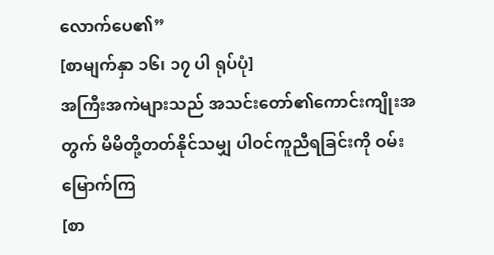လောက်ပေ၏”
[စာမျက်နှာ ၁၆၊ ၁၇ ပါ ရုပ်ပုံ]
အကြီးအကဲများသည် အသင်းတော်၏ကောင်းကျိုးအတွက် မိမိတို့တတ်နိုင်သမျှ ပါဝင်ကူညီရခြင်းကို ဝမ်းမြောက်ကြ
[စာ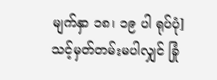မျက်နှာ ၁၈၊ ၁၉ ပါ ရုပ်ပုံ]
သင့်မှတ်တမ်းမပါလျှင် ခြုံ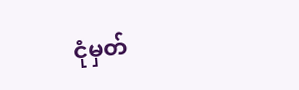ငုံမှတ်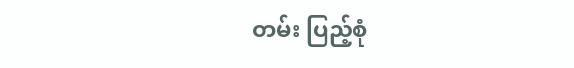တမ်း ပြည့်စုံ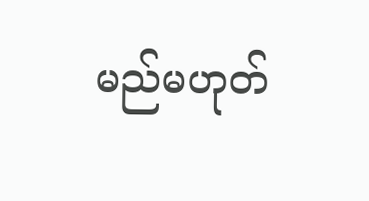မည်မဟုတ်